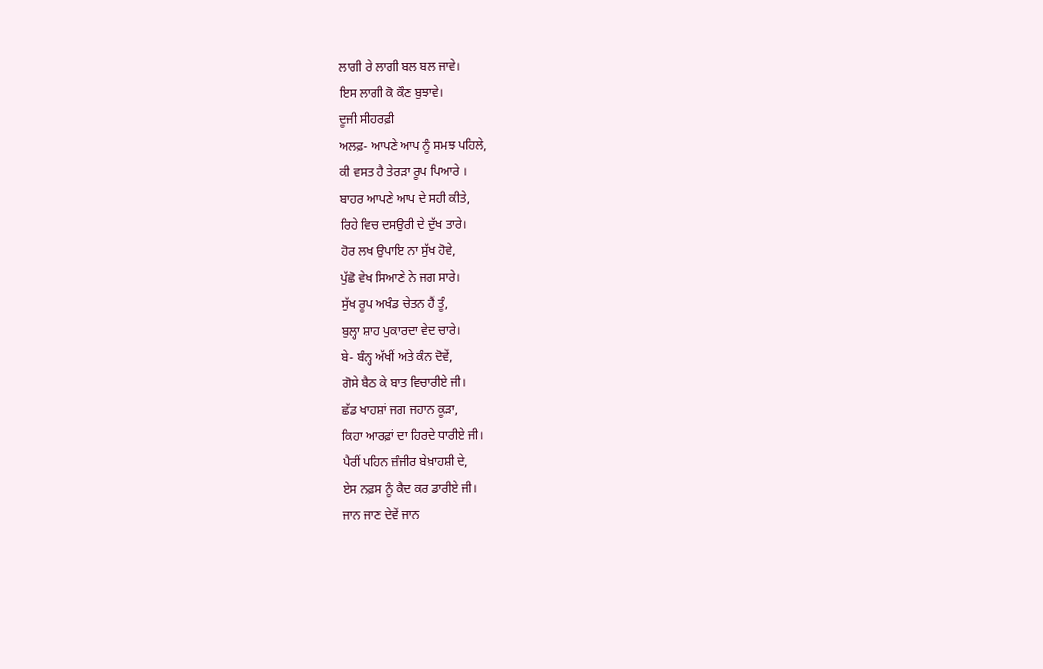ਲਾਗੀ ਰੇ ਲਾਗੀ ਬਲ ਬਲ ਜਾਵੇ।
ਇਸ ਲਾਗੀ ਕੋ ਕੌਣ ਬੁਝਾਵੇ।
ਦੂਜੀ ਸੀਹਰਫ਼ੀ
ਅਲਫ਼- ਆਪਣੇ ਆਪ ਨੂੰ ਸਮਝ ਪਹਿਲੇ,
ਕੀ ਵਸਤ ਹੈ ਤੇਰੜਾ ਰੂਪ ਪਿਆਰੇ ।
ਬਾਹਰ ਆਪਣੇ ਆਪ ਦੇ ਸਹੀ ਕੀਤੇ,
ਰਿਹੇ ਵਿਚ ਦਸਉਰੀ ਦੇ ਦੁੱਖ ਤਾਰੇ।
ਹੋਰ ਲਖ ਉਪਾਇ ਨਾ ਸੁੱਖ ਹੋਵੇ,
ਪੁੱਛੋ ਵੇਖ ਸਿਆਣੇ ਨੇ ਜਗ ਸਾਰੇ।
ਸੁੱਖ ਰੂਪ ਅਖੰਡ ਚੇਤਨ ਹੈਂ ਤੂੰ,
ਬੁਲ੍ਹਾ ਸ਼ਾਹ ਪੁਕਾਰਦਾ ਵੇਦ ਚਾਰੇ।
ਬੇ- ਬੰਨ੍ਹ ਅੱਖੀਂ ਅਤੇ ਕੰਨ ਦੋਵੇਂ,
ਗੋਸੇ ਬੈਠ ਕੇ ਬਾਤ ਵਿਚਾਰੀਏ ਜੀ।
ਛੱਡ ਖਾਹਸ਼ਾਂ ਜਗ ਜਹਾਨ ਕੂੜਾ,
ਕਿਹਾ ਆਰਫ਼ਾਂ ਦਾ ਹਿਰਦੇ ਧਾਰੀਏ ਜੀ।
ਪੈਰੀਂ ਪਹਿਨ ਜ਼ੰਜੀਰ ਬੇਖ਼ਾਹਸ਼ੀ ਦੇ,
ਏਸ ਨਫ਼ਸ ਨੂੰ ਕੈਦ ਕਰ ਡਾਰੀਏ ਜੀ।
ਜਾਨ ਜਾਣ ਦੇਵੇਂ ਜਾਨ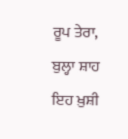ਰੂਪ ਤੇਰਾ,
ਬੁਲ੍ਹਾ ਸ਼ਾਹ ਇਹ ਖ਼ੁਸ਼ੀ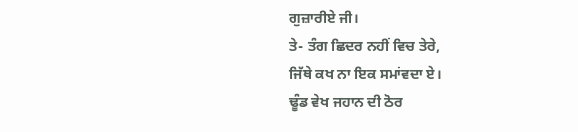ਗੁਜ਼ਾਰੀਏ ਜੀ।
ਤੇ- ਤੰਗ ਛਿਦਰ ਨਹੀਂ ਵਿਚ ਤੇਰੇ,
ਜਿੱਥੇ ਕਖ ਨਾ ਇਕ ਸਮਾਂਵਦਾ ਏ।
ਢੂੰਡ ਵੇਖ ਜਹਾਨ ਦੀ ਠੋਰ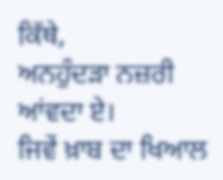ਕਿੱਥੇ,
ਅਨਹੁੰਦੜਾ ਨਜ਼ਰੀ ਆਂਵਦਾ ਏ।
ਜਿਵੇਂ ਖ਼ਾਬ ਦਾ ਖਿਆਲ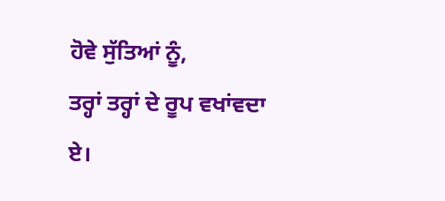ਹੋਵੇ ਸੁੱਤਿਆਂ ਨੂੰ,
ਤਰ੍ਹਾਂ ਤਰ੍ਹਾਂ ਦੇ ਰੂਪ ਵਖਾਂਵਦਾ ਏ।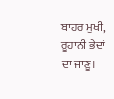ਬਾਹਰ ਮੁਖੀ, ਰੂਹਾਨੀ ਭੇਦਾਂ ਦਾ ਜਾਣੂ।